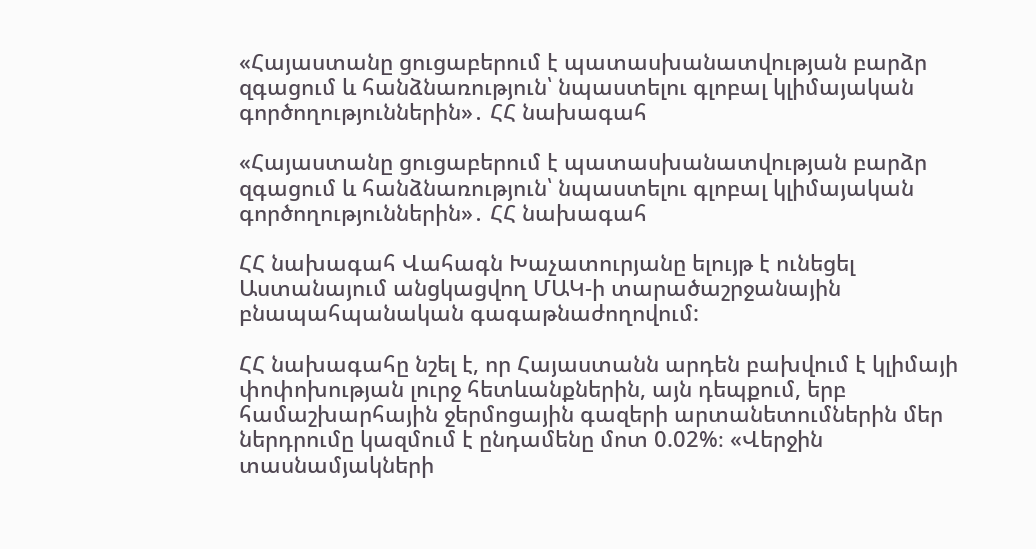«Հայաստանը ցուցաբերում է պատասխանատվության բարձր զգացում և հանձնառություն՝ նպաստելու գլոբալ կլիմայական գործողություններին»․ ՀՀ նախագահ

«Հայաստանը ցուցաբերում է պատասխանատվության բարձր զգացում և հանձնառություն՝ նպաստելու գլոբալ կլիմայական գործողություններին»․ ՀՀ նախագահ

ՀՀ նախագահ Վահագն Խաչատուրյանը ելույթ է ունեցել Աստանայում անցկացվող ՄԱԿ-ի տարածաշրջանային բնապահպանական գագաթնաժողովում:

ՀՀ նախագահը նշել է, որ Հայաստանն արդեն բախվում է կլիմայի փոփոխության լուրջ հետևանքներին, այն դեպքում, երբ համաշխարհային ջերմոցային գազերի արտանետումներին մեր ներդրումը կազմում է ընդամենը մոտ 0.02%։ «Վերջին տասնամյակների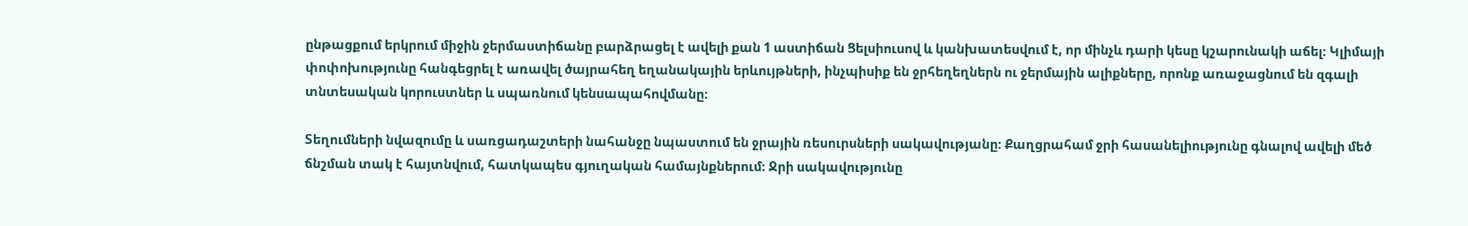ընթացքում երկրում միջին ջերմաստիճանը բարձրացել է ավելի քան 1 աստիճան Ցելսիուսով և կանխատեսվում է, որ մինչև դարի կեսը կշարունակի աճել։ Կլիմայի փոփոխությունը հանգեցրել է առավել ծայրահեղ եղանակային երևույթների, ինչպիսիք են ջրհեղեղներն ու ջերմային ալիքները, որոնք առաջացնում են զգալի տնտեսական կորուստներ և սպառնում կենսապահովմանը։

Տեղումների նվազումը և սառցադաշտերի նահանջը նպաստում են ջրային ռեսուրսների սակավությանը։ Քաղցրահամ ջրի հասանելիությունը գնալով ավելի մեծ ճնշման տակ է հայտնվում, հատկապես գյուղական համայնքներում։ Ջրի սակավությունը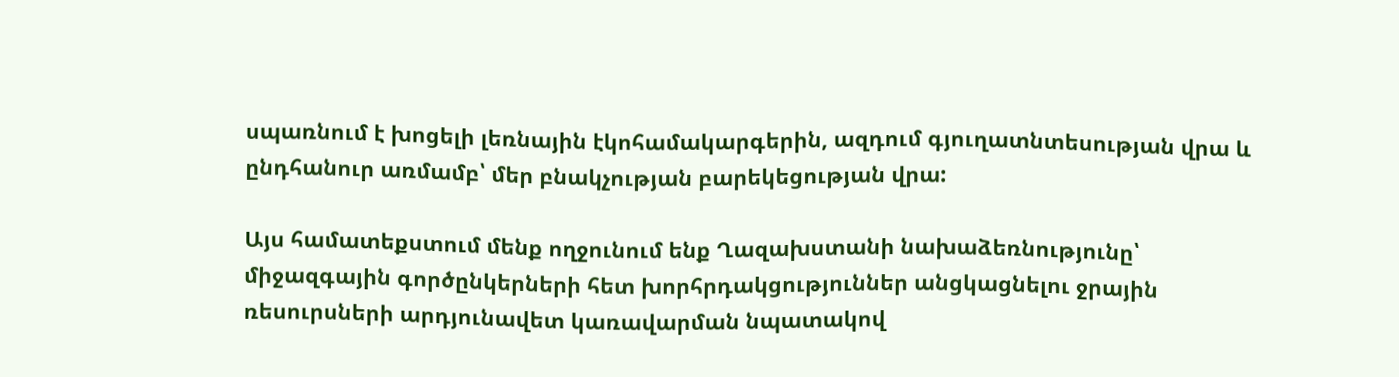սպառնում է խոցելի լեռնային էկոհամակարգերին, ազդում գյուղատնտեսության վրա և ընդհանուր առմամբ՝ մեր բնակչության բարեկեցության վրա:

Այս համատեքստում մենք ողջունում ենք Ղազախստանի նախաձեռնությունը՝ միջազգային գործընկերների հետ խորհրդակցություններ անցկացնելու ջրային ռեսուրսների արդյունավետ կառավարման նպատակով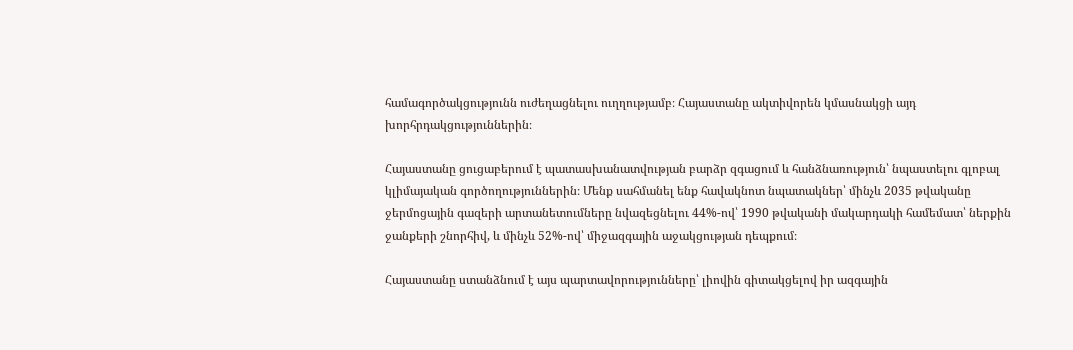համագործակցությունն ուժեղացնելու ուղղությամբ։ Հայաստանը ակտիվորեն կմասնակցի այդ խորհրդակցություններին։

Հայաստանը ցուցաբերում է պատասխանատվության բարձր զգացում և հանձնառություն՝ նպաստելու գլոբալ կլիմայական գործողություններին։ Մենք սահմանել ենք հավակնոտ նպատակներ՝ մինչև 2035 թվականը ջերմոցային գազերի արտանետումները նվազեցնելու 44%-ով՝ 1990 թվականի մակարդակի համեմատ՝ ներքին ջանքերի շնորհիվ, և մինչև 52%-ով՝ միջազգային աջակցության դեպքում։

Հայաստանը ստանձնում է այս պարտավորությունները՝ լիովին գիտակցելով իր ազգային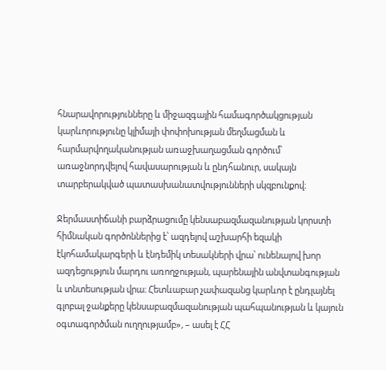հնարավորությունները և միջազգային համագործակցության կարևորությունը կլիմայի փոփոխության մեղմացման և հարմարվողականության առաջխաղացման գործում՝ առաջնորդվելով հավասարության և ընդհանուր, սակայն տարբերակված պատասխանատվությունների սկզբունքով։

Ջերմաստիճանի բարձրացումը կենսաբազմազանության կորստի հիմնական գործոններից է՝ ազդելով աշխարհի եզակի էկոհամակարգերի և էնդեմիկ տեսակների վրա՝ ունենալով խոր ազդեցություն մարդու առողջության, պարենային անվտանգության և տնտեսության վրա։ Հետևաբար չափազանց կարևոր է ընդլայնել գլոբալ ջանքերը կենսաբազմազանության պահպանության և կայուն օգտագործման ուղղությամբ», – ասել է ՀՀ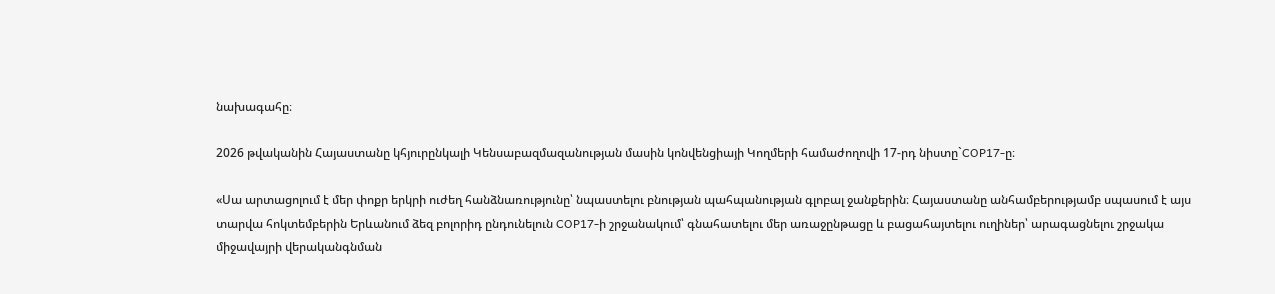նախագահը։

2026 թվականին Հայաստանը կհյուրընկալի Կենսաբազմազանության մասին կոնվենցիայի Կողմերի համաժողովի 17-րդ նիստը`COP17-ը։

«Սա արտացոլում է մեր փոքր երկրի ուժեղ հանձնառությունը՝ նպաստելու բնության պահպանության գլոբալ ջանքերին։ Հայաստանը անհամբերությամբ սպասում է այս տարվա հոկտեմբերին Երևանում ձեզ բոլորիդ ընդունելուն COP17-ի շրջանակում՝ գնահատելու մեր առաջընթացը և բացահայտելու ուղիներ՝ արագացնելու շրջակա միջավայրի վերականգնման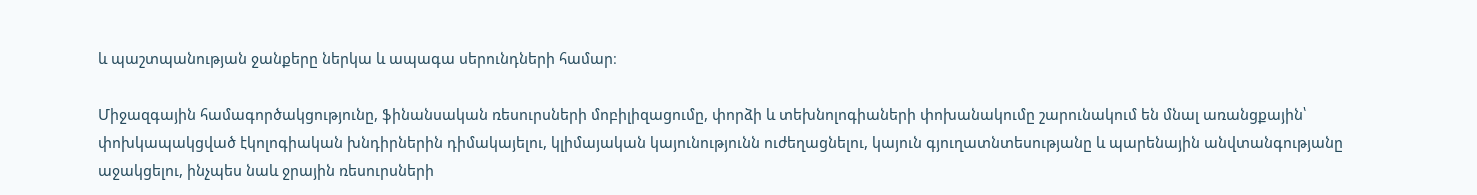և պաշտպանության ջանքերը ներկա և ապագա սերունդների համար։

Միջազգային համագործակցությունը, ֆինանսական ռեսուրսների մոբիլիզացումը, փորձի և տեխնոլոգիաների փոխանակումը շարունակում են մնալ առանցքային՝ փոխկապակցված էկոլոգիական խնդիրներին դիմակայելու, կլիմայական կայունությունն ուժեղացնելու, կայուն գյուղատնտեսությանը և պարենային անվտանգությանը աջակցելու, ինչպես նաև ջրային ռեսուրսների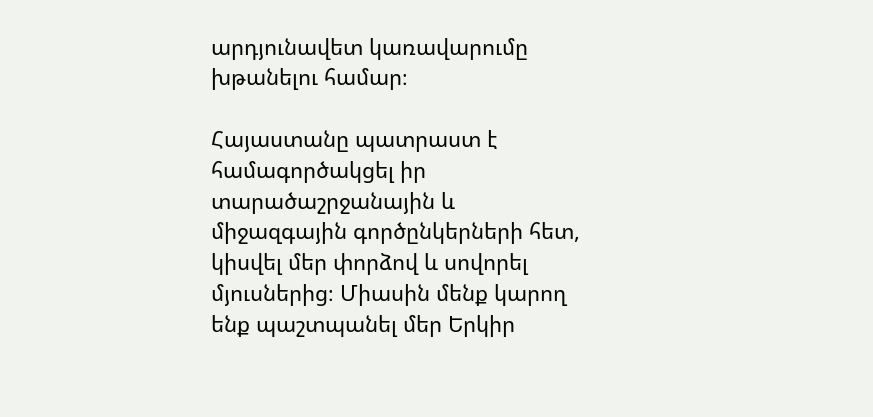արդյունավետ կառավարումը խթանելու համար։

Հայաստանը պատրաստ է համագործակցել իր տարածաշրջանային և միջազգային գործընկերների հետ, կիսվել մեր փորձով և սովորել մյուսներից։ Միասին մենք կարող ենք պաշտպանել մեր Երկիր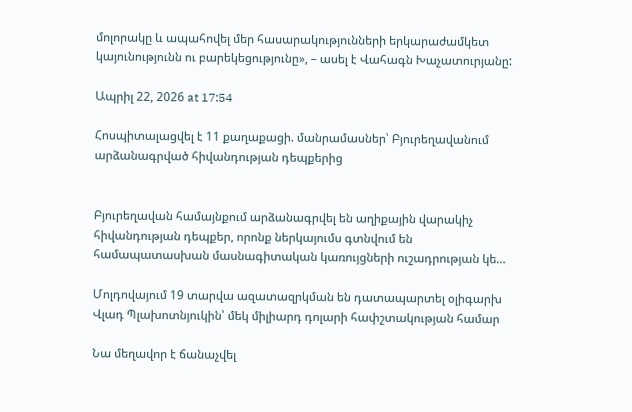մոլորակը և ապահովել մեր հասարակությունների երկարաժամկետ կայունությունն ու բարեկեցությունը», – ասել է Վահագն Խաչատուրյանը:

Ապրիլ 22, 2026 at 17:54

Հոսպիտալացվել է 11 քաղաքացի. մանրամասներ՝ Բյուրեղավանում արձանագրված հիվանդության դեպքերից


Բյուրեղավան համայնքում արձանագրվել են աղիքային վարակիչ հիվանդության դեպքեր, որոնք ներկայումս գտնվում են համապատասխան մասնագիտական կառույցների ուշադրության կե…

Մոլդովայում 19 տարվա ազատազրկման են դատապարտել օլիգարխ Վլադ Պլախոտնյուկին՝ մեկ միլիարդ դոլարի հափշտակության համար

Նա մեղավոր է ճանաչվել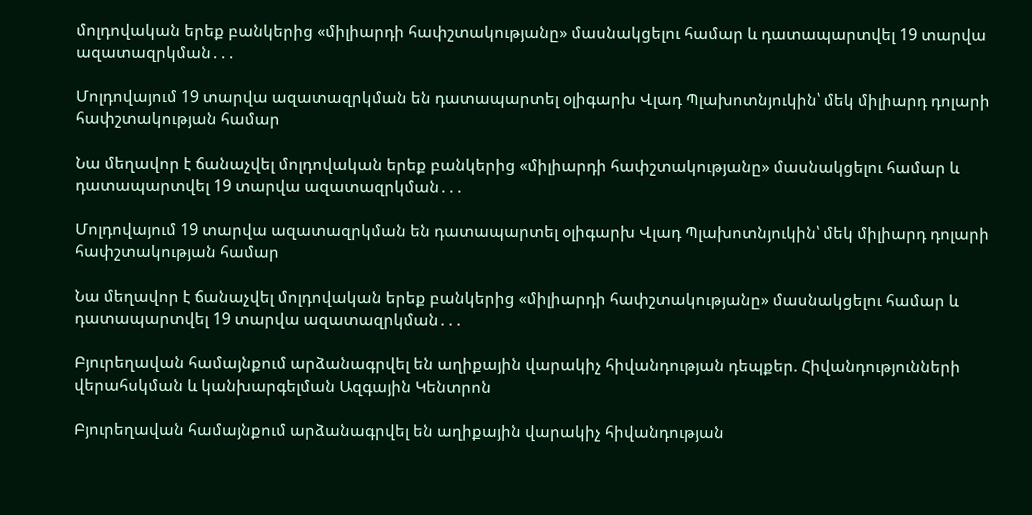մոլդովական երեք բանկերից «միլիարդի հափշտակությանը» մասնակցելու համար և դատապարտվել 19 տարվա ազատազրկման․․․

Մոլդովայում 19 տարվա ազատազրկման են դատապարտել օլիգարխ Վլադ Պլախոտնյուկին՝ մեկ միլիարդ դոլարի հափշտակության համար

Նա մեղավոր է ճանաչվել մոլդովական երեք բանկերից «միլիարդի հափշտակությանը» մասնակցելու համար և դատապարտվել 19 տարվա ազատազրկման․․․

Մոլդովայում 19 տարվա ազատազրկման են դատապարտել օլիգարխ Վլադ Պլախոտնյուկին՝ մեկ միլիարդ դոլարի հափշտակության համար

Նա մեղավոր է ճանաչվել մոլդովական երեք բանկերից «միլիարդի հափշտակությանը» մասնակցելու համար և դատապարտվել 19 տարվա ազատազրկման․․․

Բյուրեղավան համայնքում արձանագրվել են աղիքային վարակիչ հիվանդության դեպքեր. Հիվանդությունների վերահսկման և կանխարգելման Ազգային Կենտրոն

Բյուրեղավան համայնքում արձանագրվել են աղիքային վարակիչ հիվանդության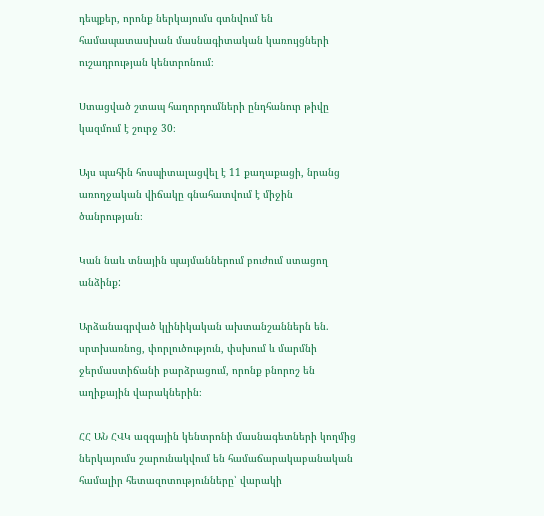դեպքեր, որոնք ներկայումս գտնվում են համապատասխան մասնագիտական կառույցների ուշադրության կենտրոնում։

Ստացված շտապ հաղորդումների ընդհանուր թիվը կազմում է շուրջ 30։

Այս պահին հոսպիտալացվել է 11 քաղաքացի, նրանց առողջական վիճակը գնահատվում է միջին ծանրության։

Կան նաև տնային պայմաններում բուժում ստացող անձինք:

Արձանագրված կլինիկական ախտանշաններն են. սրտխառնոց, փորլուծություն, փսխում և մարմնի ջերմաստիճանի բարձրացում, որոնք բնորոշ են աղիքային վարակներին։

ՀՀ ԱՆ ՀՎԿ ազգային կենտրոնի մասնագետների կողմից ներկայումս շարունակվում են համաճարակաբանական համալիր հետազոտությունները՝ վարակի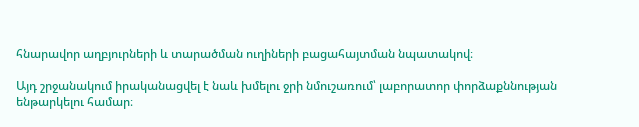հնարավոր աղբյուրների և տարածման ուղիների բացահայտման նպատակով։

Այդ շրջանակում իրականացվել է նաև խմելու ջրի նմուշառում՝ լաբորատոր փորձաքննության ենթարկելու համար։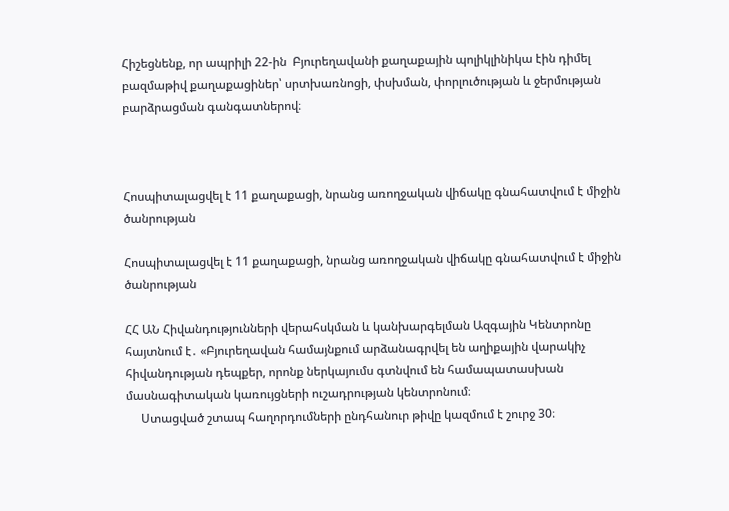Հիշեցնենք, որ ապրիլի 22-ին  Բյուրեղավանի քաղաքային պոլիկլինիկա էին դիմել բազմաթիվ քաղաքացիներ՝ սրտխառնոցի, փսխման, փորլուծության և ջերմության բարձրացման գանգատներով։



Հոսպիտալացվել է 11 քաղաքացի, նրանց առողջական վիճակը գնահատվում է միջին ծանրության

Հոսպիտալացվել է 11 քաղաքացի, նրանց առողջական վիճակը գնահատվում է միջին ծանրության

ՀՀ ԱՆ Հիվանդությունների վերահսկման և կանխարգելման Ազգային Կենտրոնը հայտնում է․ «Բյուրեղավան համայնքում արձանագրվել են աղիքային վարակիչ հիվանդության դեպքեր, որոնք ներկայումս գտնվում են համապատասխան մասնագիտական կառույցների ուշադրության կենտրոնում։
     Ստացված շտապ հաղորդումների ընդհանուր թիվը կազմում է շուրջ 30։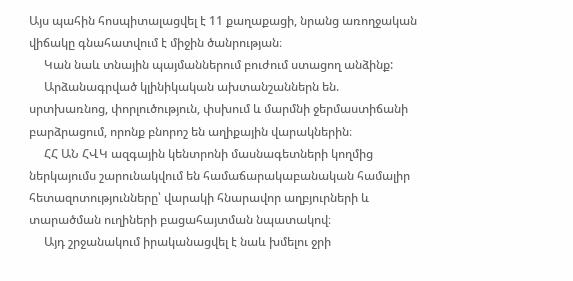Այս պահին հոսպիտալացվել է 11 քաղաքացի, նրանց առողջական վիճակը գնահատվում է միջին ծանրության։
     Կան նաև տնային պայմաններում բուժում ստացող անձինք:
     Արձանագրված կլինիկական ախտանշաններն են. սրտխառնոց, փորլուծություն, փսխում և մարմնի ջերմաստիճանի բարձրացում, որոնք բնորոշ են աղիքային վարակներին։
     ՀՀ ԱՆ ՀՎԿ ազգային կենտրոնի մասնագետների կողմից ներկայումս շարունակվում են համաճարակաբանական համալիր հետազոտությունները՝ վարակի հնարավոր աղբյուրների և տարածման ուղիների բացահայտման նպատակով։
     Այդ շրջանակում իրականացվել է նաև խմելու ջրի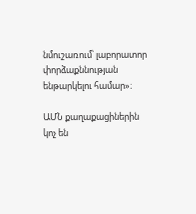նմուշառում՝ լաբորատոր փորձաքննության ենթարկելու համար»։

ԱՄՆ քաղաքացիներին կոչ են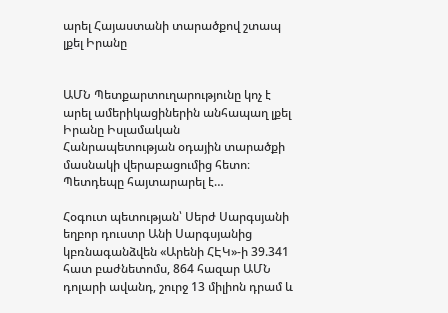արել Հայաստանի տարածքով շտապ լքել Իրանը


ԱՄՆ Պետքարտուղարությունը կոչ է արել ամերիկացիներին անհապաղ լքել Իրանը Իսլամական Հանրապետության օդային տարածքի մասնակի վերաբացումից հետո։ Պետդեպը հայտարարել է…

Հօգուտ պետության՝ Սերժ Սարգսյանի եղբոր դուստր Անի Սարգսյանից կբռնագանձվեն «Արենի ՀԷԿ»-ի 39.341 հատ բաժնետոմս, 864 հազար ԱՄՆ դոլարի ավանդ, շուրջ 13 միլիոն դրամ և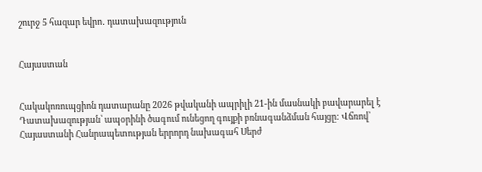շուրջ 5 հազար եվրո․ դատախազություն


Հայաստան


Հակակոռուպցիոն դատարանը 2026 թվականի ապրիլի 21-ին մասնակի բավարարել է Դատախազության՝ ապօրինի ծագում ունեցող գույքի բռնագանձման հայցը: Վճռով՝ Հայաստանի Հանրապետության երրորդ նախագահ Սերժ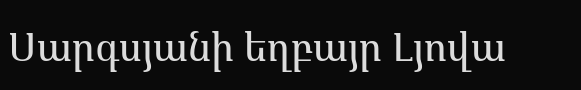Սարգսյանի եղբայր Լյովա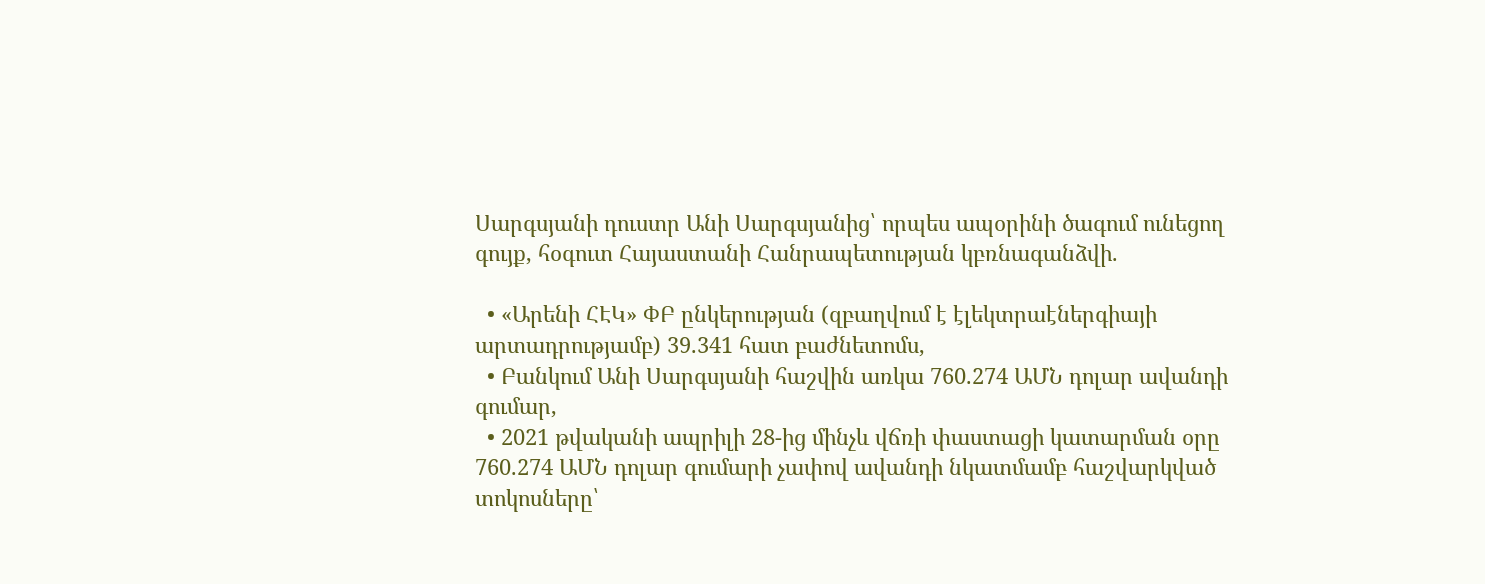Սարգսյանի դուստր Անի Սարգսյանից՝ որպես ապօրինի ծագում ունեցող գույք, հօգուտ Հայաստանի Հանրապետության կբռնագանձվի.

  • «Արենի ՀԷԿ» ՓԲ ընկերության (զբաղվում է էլեկտրաէներգիայի արտադրությամբ) 39.341 հատ բաժնետոմս,
  • Բանկում Անի Սարգսյանի հաշվին առկա 760.274 ԱՄՆ դոլար ավանդի գումար,
  • 2021 թվականի ապրիլի 28-ից մինչև վճռի փաստացի կատարման օրը 760.274 ԱՄՆ դոլար գումարի չափով ավանդի նկատմամբ հաշվարկված տոկոսները՝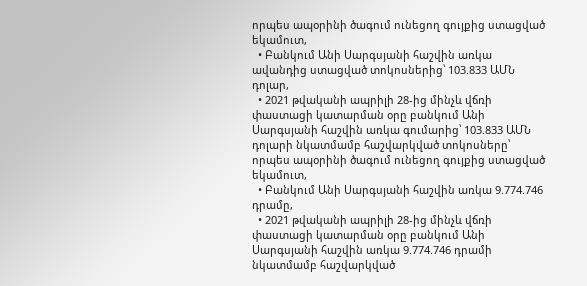որպես ապօրինի ծագում ունեցող գույքից ստացված եկամուտ,
  • Բանկում Անի Սարգսյանի հաշվին առկա ավանդից ստացված տոկոսներից՝ 103.833 ԱՄՆ դոլար,
  • 2021 թվականի ապրիլի 28-ից մինչև վճռի փաստացի կատարման օրը բանկում Անի Սարգսյանի հաշվին առկա գումարից՝ 103.833 ԱՄՆ դոլարի նկատմամբ հաշվարկված տոկոսները՝ որպես ապօրինի ծագում ունեցող գույքից ստացված եկամուտ,
  • Բանկում Անի Սարգսյանի հաշվին առկա 9.774.746 դրամը,
  • 2021 թվականի ապրիլի 28-ից մինչև վճռի փաստացի կատարման օրը բանկում Անի Սարգսյանի հաշվին առկա 9.774.746 դրամի նկատմամբ հաշվարկված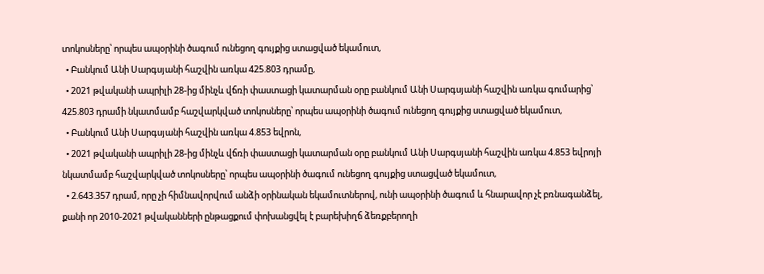տոկոսները՝ որպես ապօրինի ծագում ունեցող գույքից ստացված եկամուտ,
  • Բանկում Անի Սարգսյանի հաշվին առկա 425.803 դրամը,
  • 2021 թվականի ապրիլի 28-ից մինչև վճռի փաստացի կատարման օրը բանկում Անի Սարգսյանի հաշվին առկա գումարից՝ 425.803 դրամի նկատմամբ հաշվարկված տոկոսները՝ որպես ապօրինի ծագում ունեցող գույքից ստացված եկամուտ,
  • Բանկում Անի Սարգսյանի հաշվին առկա 4.853 եվրոն,
  • 2021 թվականի ապրիլի 28-ից մինչև վճռի փաստացի կատարման օրը բանկում Անի Սարգսյանի հաշվին առկա 4.853 եվրոյի նկատմամբ հաշվարկված տոկոսները՝ որպես ապօրինի ծագում ունեցող գույքից ստացված եկամուտ,
  • 2.643.357 դրամ, որը չի հիմնավորվում անձի օրինական եկամուտներով, ունի ապօրինի ծագում և հնարավոր չէ բռնագանձել, քանի որ 2010-2021 թվականների ընթացքում փոխանցվել է բարեխիղճ ձեռքբերողի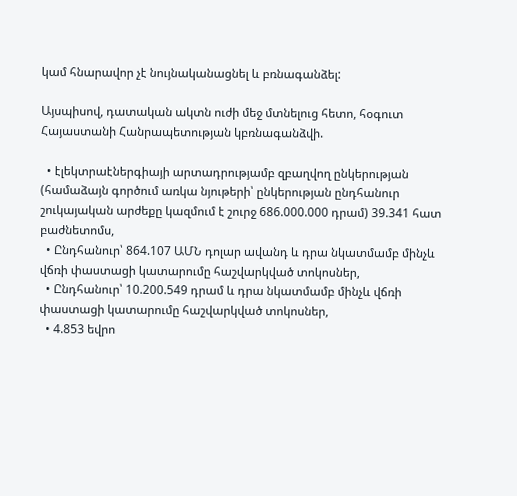կամ հնարավոր չէ նույնականացնել և բռնագանձել:

Այսպիսով, դատական ակտն ուժի մեջ մտնելուց հետո, հօգուտ Հայաստանի Հանրապետության կբռնագանձվի.

  • էլեկտրաէներգիայի արտադրությամբ զբաղվող ընկերության (համաձայն գործում առկա նյութերի՝ ընկերության ընդհանուր շուկայական արժեքը կազմում է շուրջ 686.000.000 դրամ) 39.341 հատ բաժնետոմս,
  • Ընդհանուր՝ 864.107 ԱՄՆ դոլար ավանդ և դրա նկատմամբ մինչև վճռի փաստացի կատարումը հաշվարկված տոկոսներ,
  • Ընդհանուր՝ 10.200.549 դրամ և դրա նկատմամբ մինչև վճռի փաստացի կատարումը հաշվարկված տոկոսներ,
  • 4.853 եվրո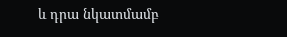և դրա նկատմամբ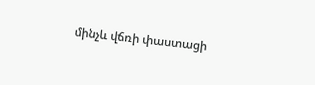մինչև վճռի փաստացի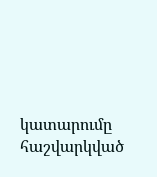կատարումը հաշվարկված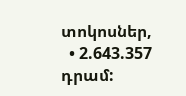տոկոսներ,
  • 2.643.357 դրամ: